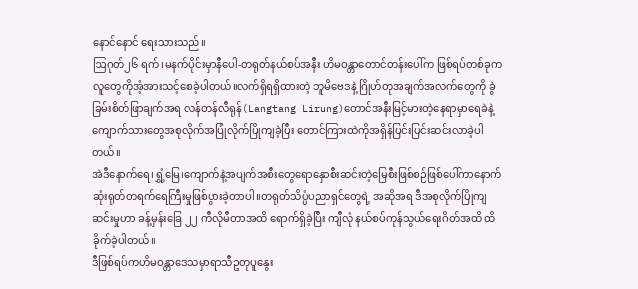နောင်နောင် ရေးသားသည်။
ဩဂုတ်၂၆ ရက်၊မနက်ပိုင်းမှာနီပေါ-တရုတ်နယ်စပ်အနီး ဟိမဝန္တာတောင်တန်းပေါ်က ဖြစ်ရပ်တစ်ခုကလူတွေကိုအံ့အားသင့်စေခဲ့ပါတယ်။လက်ရှိရရှိထားတဲ့ ဘူမိဗေဒနဲ့ ဂြိုဟ်တုအချက်အလက်တွေကို ခွဲခြမ်းစိတ်ဖြာချက်အရ လန်တန်လီရုန်(Langtang Lirung)တောင်အနီးမြင့်မားတဲ့နေရာမှာရေခဲနဲ့ကျောက်သားတွေအစုလိုက်အပြုံလိုက်ပြိုကျခဲ့ပြီး တောင်ကြားထဲကိုအရှိန်ပြင်းပြင်းဆင်းလာခဲ့ပါတယ်။
အဲဒီနောက်ရေ၊ရွှံ့မြေ၊ကျောက်နဲ့အပျက်အစီးတွေရောနှောစီးဆင်းတဲ့မြေစီးဖြစ်စဉ်ဖြစ်ပေါ်ကာနောက်ဆုံးရုတ်တရက်ရေကြီးမှုဖြစ်ပွားခဲ့တာပါ။တရုတ်သိပ္ပံပညာရှင်တွေရဲ့ အဆိုအရ ဒီအစုလိုက်ပြိုကျဆင်းမှုဟာ ခန့်မှန်းခြေ ၂၂ ကီလိုမီတာအထိ ရောက်ရှိခဲ့ပြီး ကျီလုံ နယ်စပ်ကုန်သွယ်ရေးဂိတ်အထိ ထိခိုက်ခဲ့ပါတယ်။
ဒီဖြစ်ရပ်ကဟိမဝန္တာဒေသမှာရာသီဥတုပူနွေး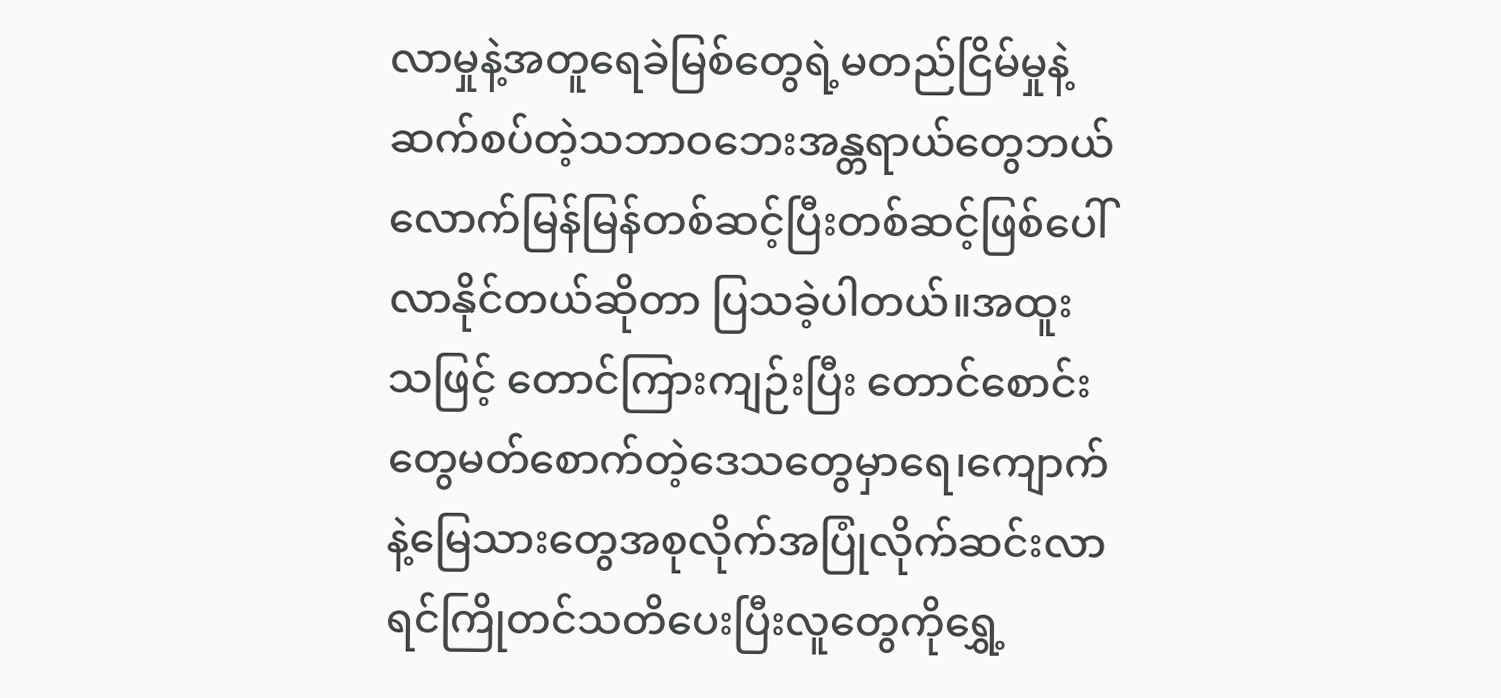လာမှုနဲ့အတူရေခဲမြစ်တွေရဲ့မတည်ငြိမ်မှုနဲ့ ဆက်စပ်တဲ့သဘာဝဘေးအန္တရာယ်တွေဘယ်လောက်မြန်မြန်တစ်ဆင့်ပြီးတစ်ဆင့်ဖြစ်ပေါ်လာနိုင်တယ်ဆိုတာ ပြသခဲ့ပါတယ်။အထူးသဖြင့် တောင်ကြားကျဉ်းပြီး တောင်စောင်းတွေမတ်စောက်တဲ့ဒေသတွေမှာရေ၊ကျောက်နဲ့မြေသားတွေအစုလိုက်အပြုံလိုက်ဆင်းလာရင်ကြိုတင်သတိပေးပြီးလူတွေကိုရွှေ့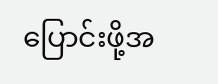ပြောင်းဖို့အ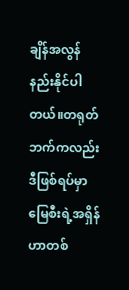ချိန်အလွန်နည်းနိုင်ပါတယ်။တရုတ်ဘက်ကလည်းဒီဖြစ်ရပ်မှာမြေစီးရဲ့အရှိန်ဟာတစ်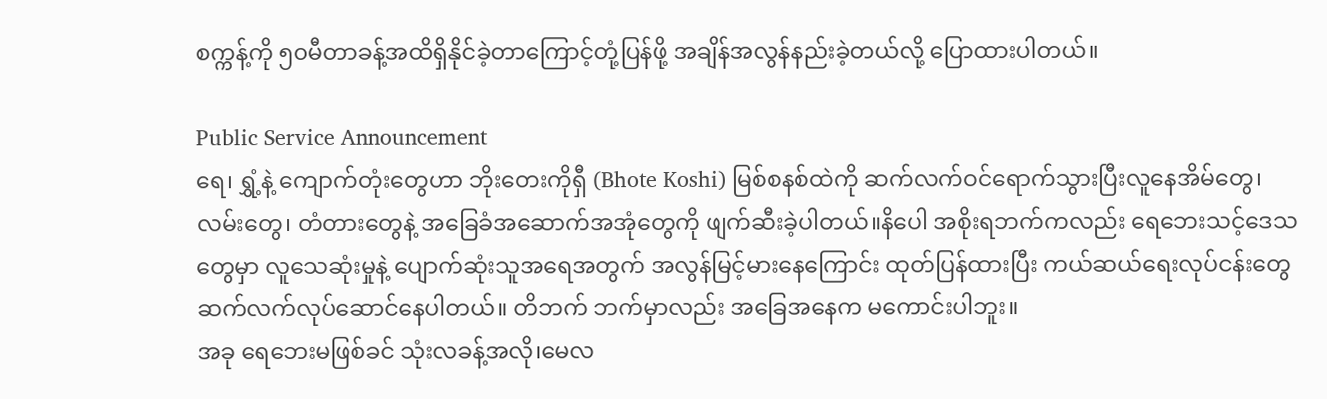စက္ကန့်ကို ၅၀မီတာခန့်အထိရှိနိုင်ခဲ့တာကြောင့်တုံ့ပြန်ဖို့ အချိန်အလွန်နည်းခဲ့တယ်လို့ ပြောထားပါတယ်။

Public Service Announcement
ရေ၊ ရွှံ့နဲ့ ကျောက်တုံးတွေဟာ ဘိုးတေးကိုရှီ (Bhote Koshi) မြစ်စနစ်ထဲကို ဆက်လက်ဝင်ရောက်သွားပြီးလူနေအိမ်တွေ၊လမ်းတွေ၊ တံတားတွေနဲ့ အခြေခံအဆောက်အအုံတွေကို ဖျက်ဆီးခဲ့ပါတယ်။နိပေါ အစိုးရဘက်ကလည်း ရေဘေးသင့်ဒေသတွေမှာ လူသေဆုံးမှုနဲ့ ပျောက်ဆုံးသူအရေအတွက် အလွန်မြင့်မားနေကြောင်း ထုတ်ပြန်ထားပြီး ကယ်ဆယ်ရေးလုပ်ငန်းတွေ ဆက်လက်လုပ်ဆောင်နေပါတယ်။ တိဘက် ဘက်မှာလည်း အခြေအနေက မကောင်းပါဘူး။
အခု ရေဘေးမဖြစ်ခင် သုံးလခန့်အလို၊မေလ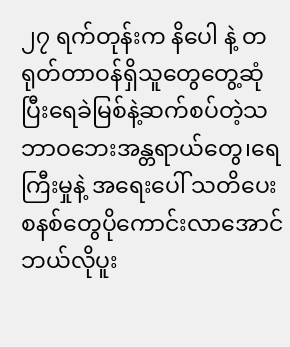၂၇ ရက်တုန်းက နိပေါ နဲ့ တရုတ်တာဝန်ရှိသူတွေတွေ့ဆုံပြီးရေခဲမြစ်နဲ့ဆက်စပ်တဲ့သဘာဝဘေးအန္တရာယ်တွေ၊ရေကြီးမှုနဲ့ အရေးပေါ် သတိပေးစနစ်တွေပိုကောင်းလာအောင် ဘယ်လိုပူး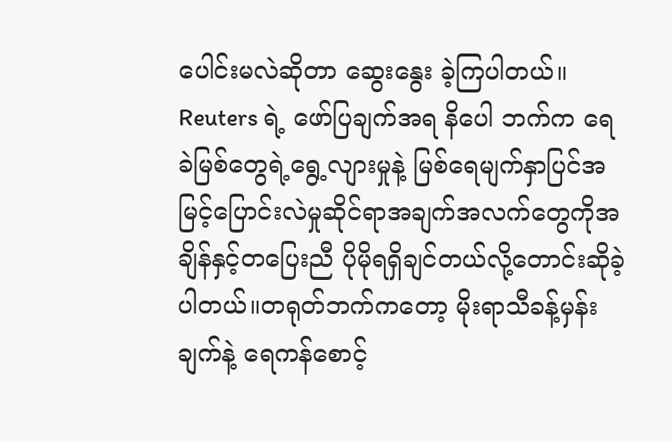ပေါင်းမလဲဆိုတာ ဆွေးနွေး ခဲ့ကြပါတယ်။ Reuters ရဲ့ ဖော်ပြချက်အရ နိပေါ ဘက်က ရေခဲမြစ်တွေရဲ့ရွေ့လျားမှုနဲ့ မြစ်ရေမျက်နှာပြင်အမြင့်ပြောင်းလဲမှုဆိုင်ရာအချက်အလက်တွေကိုအချိန်နှင့်တပြေးညီ ပိုမိုရရှိချင်တယ်လို့တောင်းဆိုခဲ့ပါတယ်။တရုတ်ဘက်ကတော့ မိုးရာသီခန့်မှန်းချက်နဲ့ ရေကန်စောင့်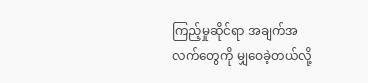ကြည့်မှုဆိုင်ရာ အချက်အလက်တွေကို မျှဝေခဲ့တယ်လို့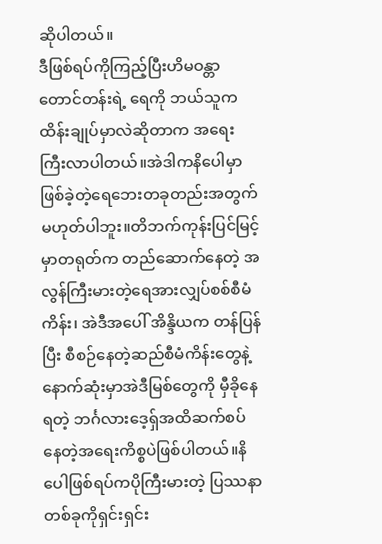ဆိုပါတယ်။
ဒီဖြစ်ရပ်ကိုကြည့်ပြီးဟိမဝန္တာတောင်တန်းရဲ့ ရေကို ဘယ်သူက ထိန်းချုပ်မှာလဲဆိုတာက အရေးကြီးလာပါတယ်။အဲဒါကနိပေါမှာဖြစ်ခဲ့တဲ့ရေဘေးတခုတည်းအတွက်မဟုတ်ပါဘူး။တိဘက်ကုန်းပြင်မြင့်မှာတရုတ်က တည်ဆောက်နေတဲ့ အလွန်ကြီးမားတဲ့ရေအားလျှပ်စစ်စီမံကိန်း၊ အဲဒီအပေါ် အိန္ဒိယက တန်ပြန်ပြီး စီစဉ်နေတဲ့ဆည်စီမံကိန်းတွေနဲ့နောက်ဆုံးမှာအဲဒီမြစ်တွေကို မှီခိုနေရတဲ့ ဘင်္ဂလားဒေ့ရှ်အထိဆက်စပ်နေတဲ့အရေးကိစ္စပဲဖြစ်ပါတယ်။နိပေါဖြစ်ရပ်ကပိုကြီးမားတဲ့ ပြဿနာတစ်ခုကိုရှင်းရှင်း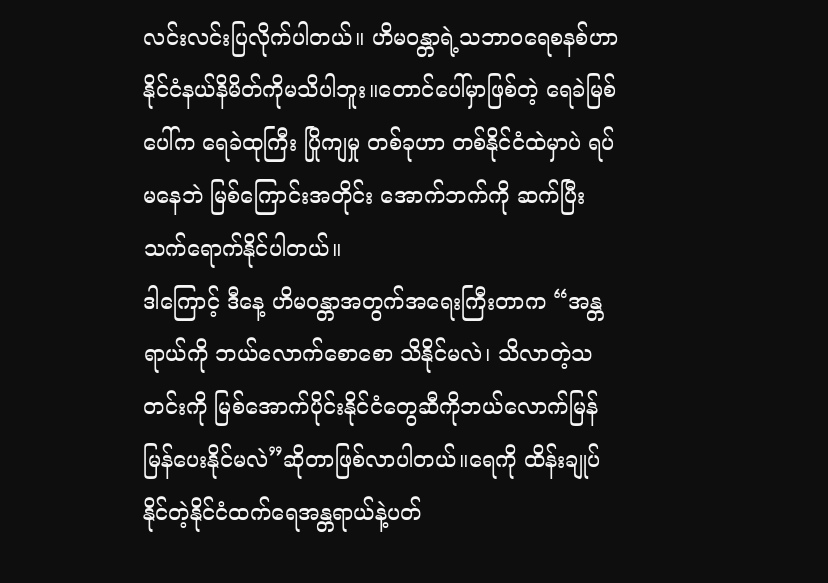လင်းလင်းပြလိုက်ပါတယ်။ ဟိမဝန္တာရဲ့သဘာဝရေစနစ်ဟာနိုင်ငံနယ်နိမိတ်ကိုမသိပါဘူး။တောင်ပေါ်မှာဖြစ်တဲ့ ရေခဲမြစ်ပေါ်က ရေခဲထုကြီး ပြိုကျမှု တစ်ခုဟာ တစ်နိုင်ငံထဲမှာပဲ ရပ်မနေဘဲ မြစ်ကြောင်းအတိုင်း အောက်ဘက်ကို ဆက်ပြီး သက်ရောက်နိုင်ပါတယ်။
ဒါကြောင့် ဒီနေ့ ဟိမဝန္တာအတွက်အရေးကြီးတာက “အန္တရာယ်ကို ဘယ်လောက်စောစော သိနိုင်မလဲ၊ သိလာတဲ့သတင်းကို မြစ်အောက်ပိုင်းနိုင်ငံတွေဆီကိုဘယ်လောက်မြန်မြန်ပေးနိုင်မလဲ”ဆိုတာဖြစ်လာပါတယ်။ရေကို ထိန်းချုပ်နိုင်တဲ့နိုင်ငံထက်ရေအန္တရာယ်နဲ့ပတ်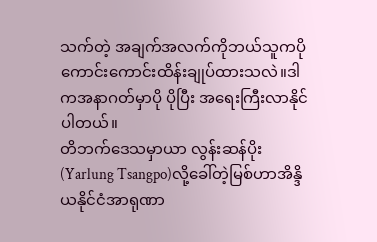သက်တဲ့ အချက်အလက်ကိုဘယ်သူကပိုကောင်းကောင်းထိန်းချုပ်ထားသလဲ။ဒါကအနာဂတ်မှာပို ပိုပြီး အရေးကြီးလာနိုင်ပါတယ်။
တိဘက်ဒေသမှာယာ လွန်းဆန်ပိုး(Yarlung Tsangpo)လို့ခေါ်တဲ့မြစ်ဟာအိန္ဒိယနိုင်ငံအာရုဏာ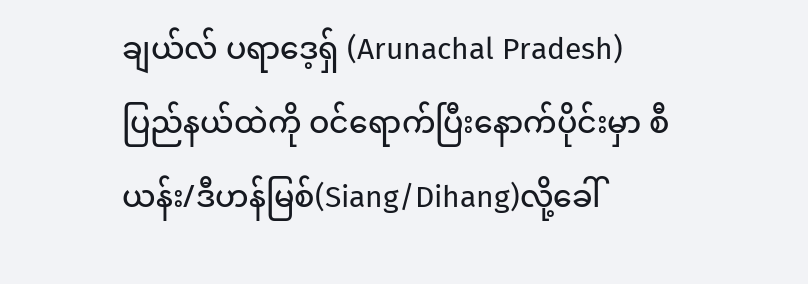ချယ်လ် ပရာဒေ့ရှ် (Arunachal Pradesh) ပြည်နယ်ထဲကို ဝင်ရောက်ပြီးနောက်ပိုင်းမှာ စီယန်း/ဒီဟန်မြစ်(Siang/Dihang)လို့ခေါ်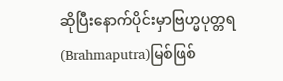ဆိုပြီးနောက်ပိုင်းမှာဗြဟ္မပုတ္တရ(Brahmaputra)မြစ်ဖြစ်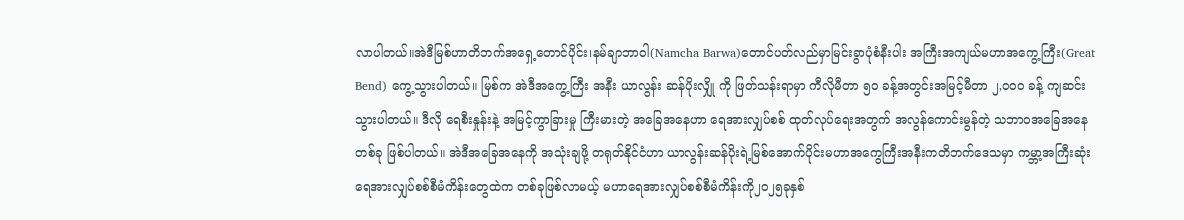လာပါတယ်။အဲဒီမြစ်ဟာတိဘက်အရှေ့တောင်ပိုင်း၊နမ်ချာဘာဝါ(Namcha Barwa)တောင်ပတ်လည်မှာမြင်းခွာပုံစံနီးပါး အကြီးအကျယ်မဟာအကွေ့ကြီး(Great Bend) ကွေ့သွားပါတယ်။ မြစ်က အဲဒီအကွေ့ကြီး အနီး ယာလွန်း ဆန်ပိုးလျှို ကို ဖြတ်သန်းရာမှာ ကီလိုမီတာ ၅၀ ခန့်အတွင်းအမြင့်မီတာ ၂,၀၀၀ ခန့် ကျဆင်းသွားပါတယ်။ ဒီလို ရေစီးနှုန်းနဲ့ အမြင့်ကွာခြားမှု ကြီးမားတဲ့ အခြေအနေဟာ ရေအားလျှပ်စစ် ထုတ်လုပ်ရေးအတွက် အလွန်ကောင်းမွန်တဲ့ သဘာဝအခြေအနေတစ်ခု ဖြစ်ပါတယ်။ အဲဒီအခြေအနေကို အသုံးချဖို့ တရုတ်နိုင်ငံဟာ ယာလွန်းဆန်ပိုးရဲ့မြစ်အောက်ပိုင်းမဟာအကွေကြီးအနီးကတိဘက်ဒေသမှာ ကမ္ဘာ့အကြီးဆုံး ရေအားလျှပ်စစ်စီမံကိန်းတွေထဲက တစ်ခုဖြစ်လာမယ့် မဟာရေအားလျှပ်စစ်စီမံကိန်းကို၂၀၂၅ခုနှစ်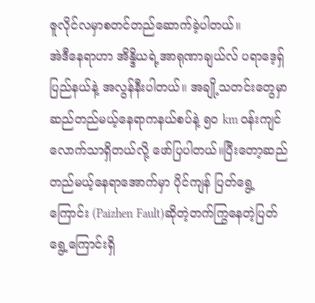ဇူလိုင်လမှာစတင်တည်ဆောက်ခဲ့ပါတယ်။
အဲဒီနေရာဟာ အိန္ဒိယရဲ့အာရုဏာချယ်လ် ပရာဒေ့ရှ် ပြည်နယ်နဲ့ အလွန်နီးပါတယ်။ အချို့သတင်းတွေမှာဆည်တည်မယ့်နေရာကနယ်စပ်နဲ့ ၅၀ km ဝန်းကျင် လောက်သာရှိတယ်လို့ ဖော်ပြပါတယ်။ပြီးတော့ဆည်တည်မယ့်နေရာအောက်မှာ ပိုင်ကျန် ပြတ်ရွေ့ကြောင်း (Paizhen Fault)ဆိုတဲ့တက်ကြွနေတဲ့ပြတ်ရွေ့ကြောင်းရှိ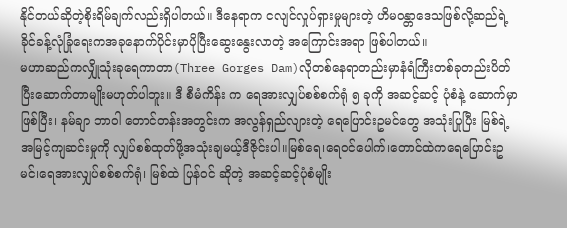နိုင်တယ်ဆိုတဲ့စိုးရိမ်ချက်လည်းရှိပါတယ်။ ဒီနေရာက ငလျင်လှုပ်ရှားမှုများတဲ့ ဟိမဝန္တာဒေသဖြစ်လို့ဆည်ရဲ့ခိုင်ခန့်လုံခြုံရေးကအခုနောက်ပိုင်းမှာပိုပြီးဆွေးနွေးလာတဲ့ အကြောင်းအရာ ဖြစ်ပါတယ်။
မဟာဆည်ကလျှိုသုံးခုရေကာတာ(Three Gorges Dam)လိုတစ်နေရာတည်းမှာနံရံကြီးတစ်ခုတည်းပိတ်ပြီးဆောက်တာမျိုးမဟုတ်ပါဘူး။ ဒီ စီမံကိန်း က ရေအားလျှပ်စစ်စက်ရုံ ၅ ခုကို အဆင့်ဆင့် ပုံစံနဲ့ ဆောက်မှာဖြစ်ပြီး၊ နမ်ချာ ဘာဝါ တောင်တန်းအတွင်းက အလွန်ရှည်လျားတဲ့ ရေပြောင်းဥမင်တွေ အသုံးပြုပြီး မြစ်ရဲ့ အမြင့်ကျဆင်းမှုကို လျှပ်စစ်ထုတ်ဖို့အသုံးချမယ့်ဒီဇိုင်းပါ။မြစ်ရေ၊ရေဝင်ပေါက်၊တောင်ထဲကရေပြောင်းဥမင်၊ရေအားလျှပ်စစ်စက်ရုံ၊ မြစ်ထဲ ပြန်ဝင် ဆိုတဲ့ အဆင့်ဆင့်ပုံစံမျိုး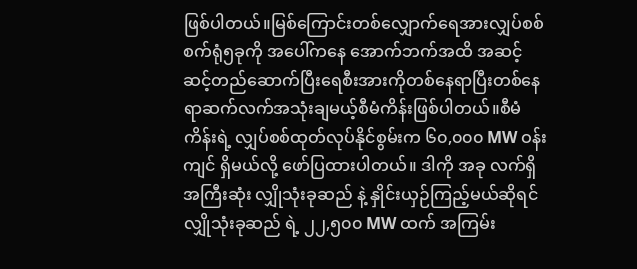ဖြစ်ပါတယ်။မြစ်ကြောင်းတစ်လျှောက်ရေအားလျှပ်စစ်စက်ရုံ၅ခုကို အပေါ်ကနေ အောက်ဘက်အထိ အဆင့်ဆင့်တည်ဆောက်ပြီးရေစီးအားကိုတစ်နေရာပြီးတစ်နေရာဆက်လက်အသုံးချမယ့်စီမံကိန်းဖြစ်ပါတယ်။စီမံကိန်းရဲ့ လျှပ်စစ်ထုတ်လုပ်နိုင်စွမ်းက ၆၀,၀၀၀ MW ဝန်းကျင် ရှိမယ်လို့ ဖော်ပြထားပါတယ်။ ဒါကို အခု လက်ရှိအကြီးဆုံး လျှိုသုံးခုဆည် နဲ့ နှိုင်းယှဉ်ကြည့်မယ်ဆိုရင် လျှိုသုံးခုဆည် ရဲ့ ၂၂,၅၀၀ MW ထက် အကြမ်း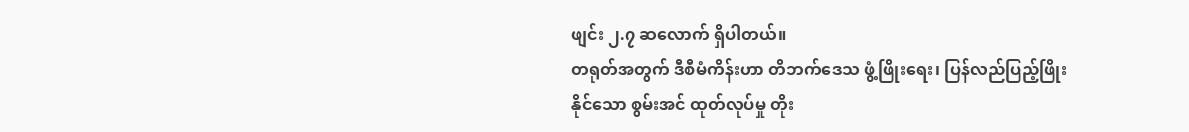ဖျင်း ၂.၇ ဆလောက် ရှိပါတယ်။
တရုတ်အတွက် ဒီစီမံကိန်းဟာ တိဘက်ဒေသ ဖွံ့ဖြိုးရေး၊ ပြန်လည်ပြည့်ဖြိုးနိုင်သော စွမ်းအင် ထုတ်လုပ်မှု တိုး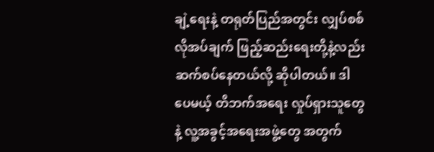ချဲ့ရေးနဲ့ တရုတ်ပြည်အတွင်း လျှပ်စစ်လိုအပ်ချက် ဖြည့်ဆည်းရေးတို့နဲ့လည်း ဆက်စပ်နေတယ်လို့ ဆိုပါတယ်။ ဒါပေမယ့် တိဘက်အရေး လှုပ်ရှားသူတွေနဲ့ လူ့အခွင့်အရေးအဖွဲ့တွေ အတွက်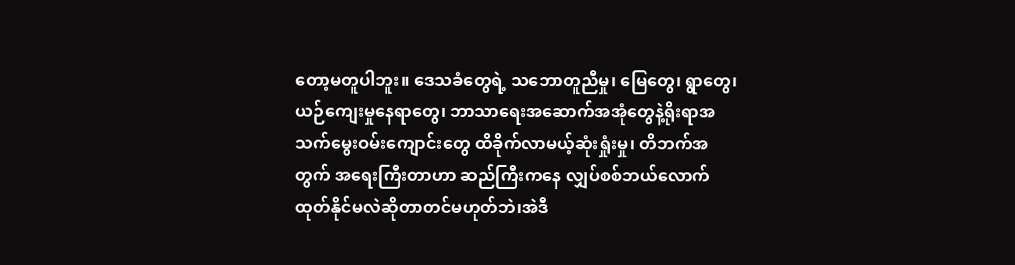တော့မတူပါဘူး။ ဒေသခံတွေရဲ့ သဘောတူညီမှု၊ မြေတွေ၊ ရွာတွေ၊ ယဉ်ကျေးမှုနေရာတွေ၊ ဘာသာရေးအဆောက်အအုံတွေနဲ့ရိုးရာအသက်မွေးဝမ်းကျောင်းတွေ ထိခိုက်လာမယ့်ဆုံးရှုံးမှု၊ တိဘက်အတွက် အရေးကြီးတာဟာ ဆည်ကြီးကနေ လျှပ်စစ်ဘယ်လောက်ထုတ်နိုင်မလဲဆိုတာတင်မဟုတ်ဘဲ၊အဲဒီ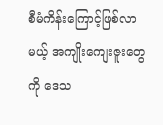စီမံကိန်းကြောင့်ဖြစ်လာမယ့် အကျိုးကျေးဇူးတွေကို ဒေသ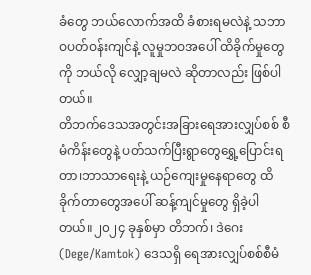ခံတွေ ဘယ်လောက်အထိ ခံစားရမလဲနဲ့ သဘာဝပတ်ဝန်းကျင်နဲ့ လူမှုဘဝအပေါ် ထိခိုက်မှုတွေကို ဘယ်လို လျှော့ချမလဲ ဆိုတာလည်း ဖြစ်ပါတယ်။
တိဘက်ဒေသအတွင်းအခြားရေအားလျှပ်စစ် စီမံကိန်းတွေနဲ့ ပတ်သက်ပြီးရွာတွေရွှေ့ပြောင်းရတာ၊ဘာသာရေးနဲ့ ယဉ်ကျေးမှုနေရာတွေ ထိခိုက်တာတွေအပေါ် ဆန့်ကျင်မှုတွေ ရှိခဲ့ပါတယ်။၂၀၂၄ ခုနှစ်မှာ တိဘက်၊ ဒဲဂေး (Dege/Kamtok) ဒေသရှိ ရေအားလျှပ်စစ်စီမံ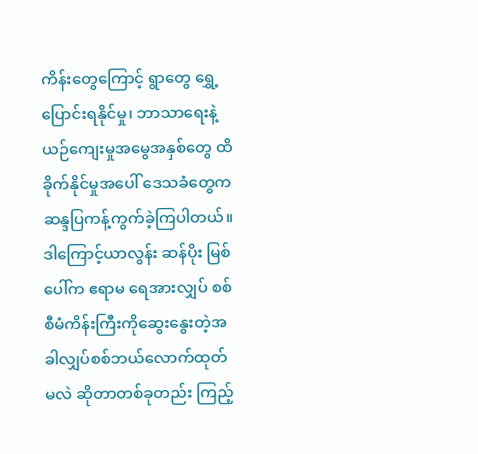ကိန်းတွေကြောင့် ရွာတွေ ရွှေ့ပြောင်းရနိုင်မှု၊ ဘာသာရေးနဲ့ ယဉ်ကျေးမှုအမွေအနှစ်တွေ ထိခိုက်နိုင်မှုအပေါ် ဒေသခံတွေက ဆန္ဒပြကန့်ကွက်ခဲ့ကြပါတယ်။ဒါကြောင့်ယာလွန်း ဆန်ပိုး မြစ်ပေါ်က ဧရာမ ရေအားလျှပ် စစ်စီမံကိန်းကြီးကိုဆွေးနွေးတဲ့အခါလျှပ်စစ်ဘယ်လောက်ထုတ်မလဲ ဆိုတာတစ်ခုတည်း ကြည့်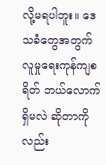လို့မရပါဘူး။ ဒေသခံတွေအတွက် လူမှုရေးကုန်ကျစရိတ် ဘယ်လောက်ရှိမလဲ ဆိုတာကိုလည်း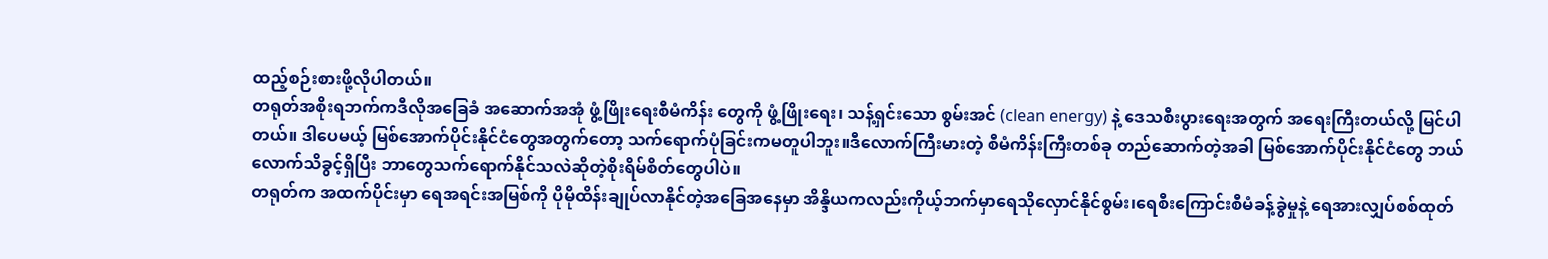ထည့်စဉ်းစားဖို့လိုပါတယ်။
တရုတ်အစိုးရဘက်ကဒီလိုအခြေခံ အဆောက်အအုံ ဖွံ့ဖြိုးရေးစီမံကိန်း တွေကို ဖွံ့ဖြိုးရေး၊ သန့်ရှင်းသော စွမ်းအင် (clean energy) နဲ့ ဒေသစီးပွားရေးအတွက် အရေးကြီးတယ်လို့ မြင်ပါတယ်။ ဒါပေမယ့် မြစ်အောက်ပိုင်းနိုင်ငံတွေအတွက်တော့ သက်ရောက်ပုံခြင်းကမတူပါဘူး။ဒီလောက်ကြီးမားတဲ့ စီမံကိန်းကြီးတစ်ခု တည်ဆောက်တဲ့အခါ မြစ်အောက်ပိုင်းနိုင်ငံတွေ ဘယ်လောက်သိခွင့်ရှိပြီး ဘာတွေသက်ရောက်နိုင်သလဲဆိုတဲ့စိုးရိမ်စိတ်တွေပါပဲ။
တရုတ်က အထက်ပိုင်းမှာ ရေအရင်းအမြစ်ကို ပိုမိုထိန်းချုပ်လာနိုင်တဲ့အခြေအနေမှာ အိန္ဒိယကလည်းကိုယ့်ဘက်မှာရေသိုလှောင်နိုင်စွမ်း၊ရေစီးကြောင်းစီမံခန့်ခွဲမှုနဲ့ ရေအားလျှပ်စစ်ထုတ်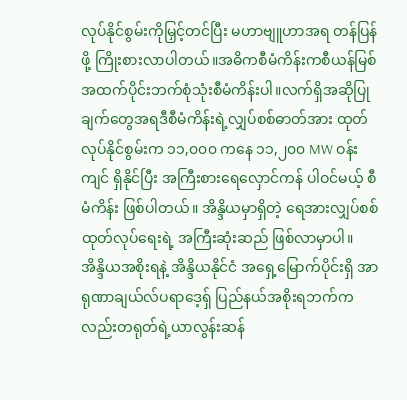လုပ်နိုင်စွမ်းကိုမြှင့်တင်ပြီး မဟာဗျူဟာအရ တန်ပြန်ဖို့ ကြိုးစားလာပါတယ်။အဓိကစီမံကိန်းကစီယန်မြစ်အထက်ပိုင်းဘက်စုံသုံးစီမံကိန်းပါ။လက်ရှိအဆိုပြုချက်တွေအရဒီစီမံကိန်းရဲ့လျှပ်စစ်ဓာတ်အား ထုတ်လုပ်နိုင်စွမ်းက ၁၁,၀၀၀ ကနေ ၁၁,၂၀၀ MW ဝန်းကျင် ရှိနိုင်ပြီး အကြီးစားရေလှောင်ကန် ပါဝင်မယ့် စီမံကိန်း ဖြစ်ပါတယ်။ အိန္ဒိယမှာရှိတဲ့ ရေအားလျှပ်စစ်ထုတ်လုပ်ရေးရဲ့ အကြီးဆုံးဆည် ဖြစ်လာမှာပါ။ အိန္ဒိယအစိုးရနဲ့ အိန္ဒိယနိုင်ငံ အရှေ့မြောက်ပိုင်းရှိ အာရုဏာချယ်လ်ပရာဒေ့ရှ် ပြည်နယ်အစိုးရဘက်ကလည်းတရုတ်ရဲ့ယာလွန်းဆန်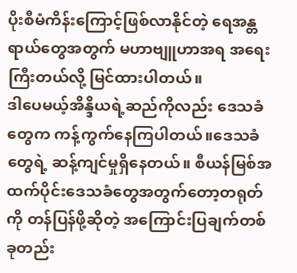ပိုးစီမံကိန်းကြောင့်ဖြစ်လာနိုင်တဲ့ ရေအန္တရာယ်တွေအတွက် မဟာဗျူဟာအရ အရေးကြီးတယ်လို့ မြင်ထားပါတယ်။
ဒါပေမယ့်အိန္ဒိယရဲ့ဆည်ကိုလည်း ဒေသခံတွေက ကန့်ကွက်နေကြပါတယ်။ဒေသခံတွေရဲ့ ဆန့်ကျင်မှုရှိနေတယ်။ စီယန်မြစ်အထက်ပိုင်းဒေသခံတွေအတွက်တော့တရုတ်ကို တန်ပြန်ဖို့ဆိုတဲ့ အကြောင်းပြချက်တစ်ခုတည်း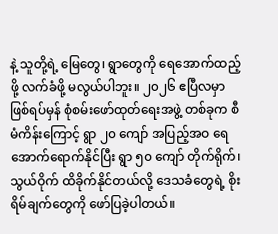နဲ့ သူတို့ရဲ့ မြေတွေ၊ ရွာတွေကို ရေအောက်ထည့်ဖို့ လက်ခံဖို့ မလွယ်ပါဘူး။ ၂၀၂၆ ဧပြီလမှာဖြစ်ရပ်မှန် စုံစမ်းဖော်ထုတ်ရေးအဖွဲ့ တစ်ခုက စီမံကိန်းကြောင့် ရွာ ၂၀ ကျော် အပြည့်အဝ ရေအောက်ရောက်နိုင်ပြီး ရွာ ၅၀ ကျော် တိုက်ရိုက်၊ သွယ်ဝိုက် ထိခိုက်နိုင်တယ်လို့ ဒေသခံတွေရဲ့ စိုးရိမ်ချက်တွေကို ဖော်ပြခဲ့ပါတယ်။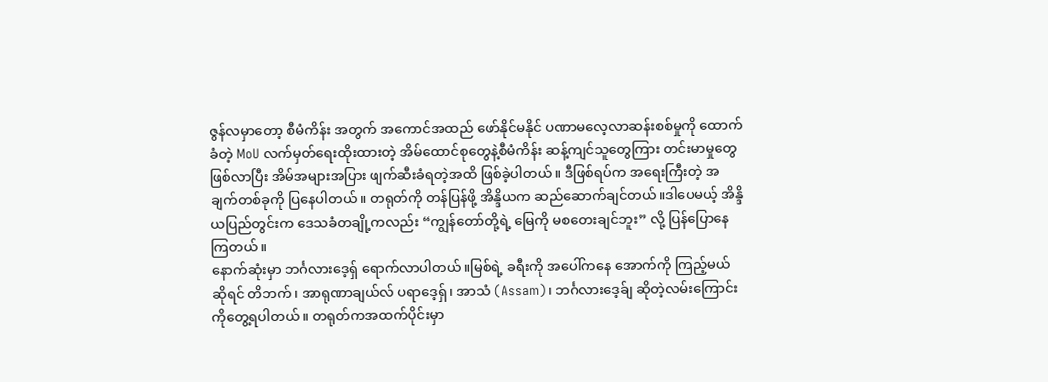ဇွန်လမှာတော့ စီမံကိန်း အတွက် အကောင်အထည် ဖော်နိုင်မနိုင် ပဏာမလေ့လာဆန်းစစ်မှုကို ထောက်ခံတဲ့ MoU လက်မှတ်ရေးထိုးထားတဲ့ အိမ်ထောင်စုတွေနဲ့စီမံကိန်း ဆန့်ကျင်သူတွေကြား တင်းမာမှုတွေ ဖြစ်လာပြီး အိမ်အများအပြား ဖျက်ဆီးခံရတဲ့အထိ ဖြစ်ခဲ့ပါတယ်။ ဒီဖြစ်ရပ်က အရေးကြီးတဲ့ အချက်တစ်ခုကို ပြနေပါတယ်။ တရုတ်ကို တန်ပြန်ဖို့ အိန္ဒိယက ဆည်ဆောက်ချင်တယ်။ဒါပေမယ့် အိန္ဒိယပြည်တွင်းက ဒေသခံတချို့ကလည်း “ကျွန်တော်တို့ရဲ့ မြေကို မစတေးချင်ဘူး” လို့ ပြန်ပြောနေကြတယ်။
နောက်ဆုံးမှာ ဘင်္ဂလားဒေ့ရှ် ရောက်လာပါတယ်။မြစ်ရဲ့ ခရီးကို အပေါ်ကနေ အောက်ကို ကြည့်မယ်ဆိုရင် တိဘက်၊ အာရုဏာချယ်လ် ပရာဒေ့ရှ်၊ အာသံ (Assam)၊ ဘင်္ဂလားဒေ့ခ်ျ ဆိုတဲ့လမ်းကြောင်းကိုတွေ့ရပါတယ်။ တရုတ်ကအထက်ပိုင်းမှာ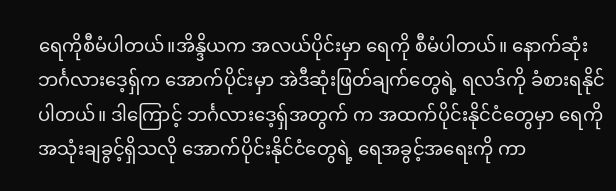ရေကိုစီမံပါတယ်။အိန္ဒိယက အလယ်ပိုင်းမှာ ရေကို စီမံပါတယ်။ နောက်ဆုံး ဘင်္ဂလားဒေ့ရှ်က အောက်ပိုင်းမှာ အဲဒီဆုံးဖြတ်ချက်တွေရဲ့ ရလဒ်ကို ခံစားရနိုင်ပါတယ်။ ဒါကြောင့် ဘင်္ဂလားဒေ့ရှ်အတွက် က အထက်ပိုင်းနိုင်ငံတွေမှာ ရေကို အသုံးချခွင့်ရှိသလို အောက်ပိုင်းနိုင်ငံတွေရဲ့ ရေအခွင့်အရေးကို ကာ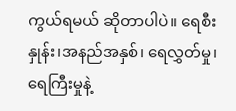ကွယ်ရမယ် ဆိုတာပါပဲ။ ရေစီးနှုန်း၊အနည်အနှစ်၊ ရေလွှတ်မှု၊ ရေကြီးမှုနဲ့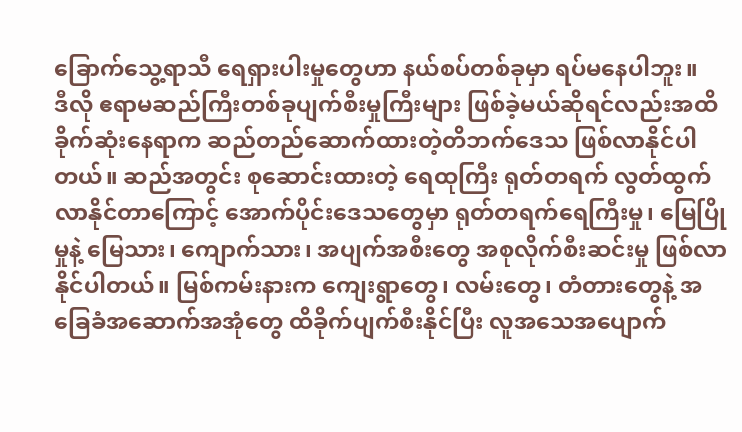ခြောက်သွေ့ရာသီ ရေရှားပါးမှုတွေဟာ နယ်စပ်တစ်ခုမှာ ရပ်မနေပါဘူး။
ဒီလို ဧရာမဆည်ကြီးတစ်ခုပျက်စီးမှုကြီးများ ဖြစ်ခဲ့မယ်ဆိုရင်လည်းအထိခိုက်ဆုံးနေရာက ဆည်တည်ဆောက်ထားတဲ့တိဘက်ဒေသ ဖြစ်လာနိုင်ပါတယ်။ ဆည်အတွင်း စုဆောင်းထားတဲ့ ရေထုကြီး ရုတ်တရက် လွတ်ထွက်လာနိုင်တာကြောင့် အောက်ပိုင်းဒေသတွေမှာ ရုတ်တရက်ရေကြီးမှု၊ မြေပြိုမှုနဲ့ မြေသား၊ ကျောက်သား၊ အပျက်အစီးတွေ အစုလိုက်စီးဆင်းမှု ဖြစ်လာနိုင်ပါတယ်။ မြစ်ကမ်းနားက ကျေးရွာတွေ၊ လမ်းတွေ၊ တံတားတွေနဲ့ အခြေခံအဆောက်အအုံတွေ ထိခိုက်ပျက်စီးနိုင်ပြီး လူအသေအပျောက်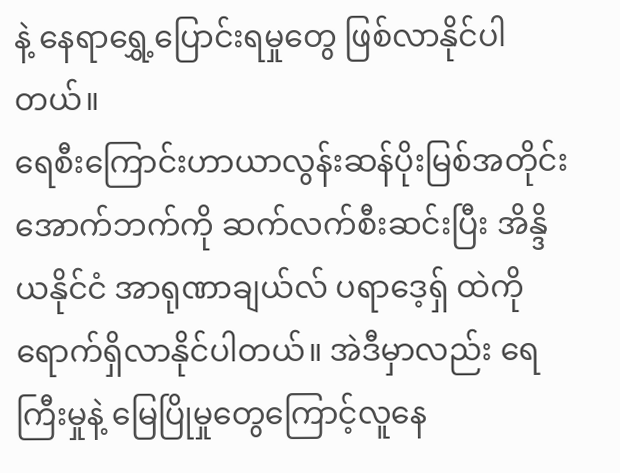နဲ့ နေရာရွှေ့ပြောင်းရမှုတွေ ဖြစ်လာနိုင်ပါတယ်။
ရေစီးကြောင်းဟာယာလွန်းဆန်ပိုးမြစ်အတိုင်း အောက်ဘက်ကို ဆက်လက်စီးဆင်းပြီး အိန္ဒိယနိုင်ငံ အာရုဏာချယ်လ် ပရာဒေ့ရှ် ထဲကိုရောက်ရှိလာနိုင်ပါတယ်။ အဲဒီမှာလည်း ရေကြီးမှုနဲ့ မြေပြိုမှုတွေကြောင့်လူနေ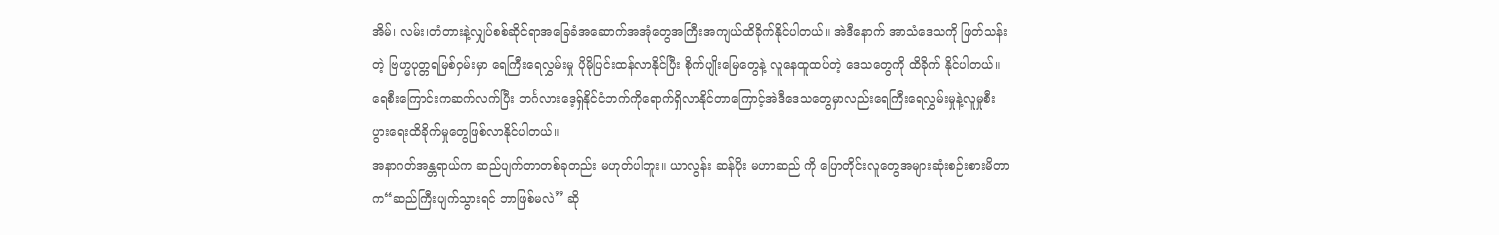အိမ်၊ လမ်း၊တံတားနဲ့လျှပ်စစ်ဆိုင်ရာအခြေခံအဆောက်အအုံတွေအကြီးအကျယ်ထိခိုက်နိုင်ပါတယ်။ အဲဒီနောက် အာသံဒေသကို ဖြတ်သန်းတဲ့ ဗြဟ္မပုတ္တရမြစ်ဝှမ်းမှာ ရေကြီးရေလွှမ်းမှု ပိုမိုပြင်းထန်လာနိုင်ပြီး စိုက်ပျိုးမြေတွေနဲ့ လူနေထူထပ်တဲ့ ဒေသတွေကို ထိခိုက် နိုင်ပါတယ်။ရေစီးကြောင်းကဆက်လက်ပြီး ဘင်္ဂလားဒေ့ရှ်နိုင်ငံဘက်ကိုရောက်ရှိလာနိုင်တာကြောင့်အဲဒီဒေသတွေမှာလည်းရေကြီးရေလွှမ်းမှုနဲ့လူမှုစီးပွားရေးထိခိုက်မှုတွေဖြစ်လာနိုင်ပါတယ်။
အနာဂတ်အန္တရာယ်က ဆည်ပျက်တာတစ်ခုတည်း မဟုတ်ပါဘူး။ ယာလွန်း ဆန်ပိုး မဟာဆည် ကို ပြောတိုင်းလူတွေအများဆုံးစဉ်းစားမိတာက“ဆည်ကြီးပျက်သွားရင် ဘာဖြစ်မလဲ” ဆို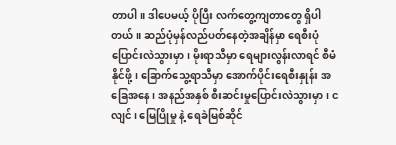တာပါ။ ဒါပေမယ့် ပိုပြီး လက်တွေ့ကျတာတွေ ရှိပါတယ်။ ဆည်ပုံမှန်လည်ပတ်နေတဲ့အချိန်မှာ ရေစီးပုံ ပြောင်းလဲသွားမှာ၊ မိုးရာသီမှာ ရေများလွန်းလာရင် စီမံနိုင်ဖို့၊ ခြောက်သွေ့ရာသီမှာ အောက်ပိုင်းရေစီးနှုန်း အခြေအနေ၊ အနည်အနှစ် စီးဆင်းမှုပြောင်းလဲသွားမှာ၊ ငလျင်၊ မြေပြိုမှု နဲ့ ရေခဲမြစ်ဆိုင်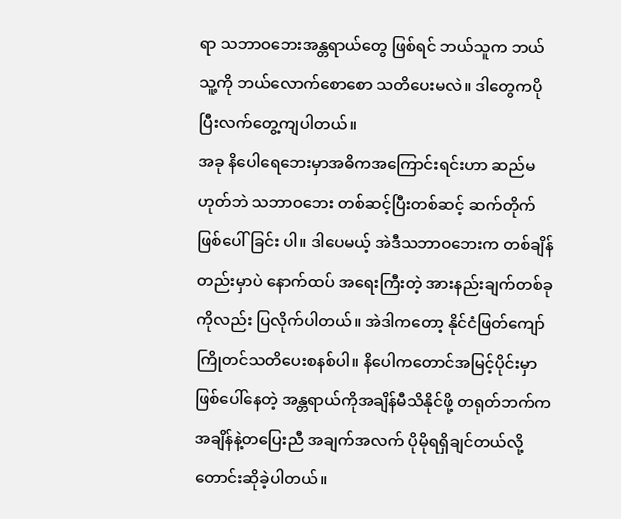ရာ သဘာဝဘေးအန္တရာယ်တွေ ဖြစ်ရင် ဘယ်သူက ဘယ်သူ့ကို ဘယ်လောက်စောစော သတိပေးမလဲ။ ဒါတွေကပိုပြီးလက်တွေ့ကျပါတယ်။
အခု နိပေါရေဘေးမှာအဓိကအကြောင်းရင်းဟာ ဆည်မဟုတ်ဘဲ သဘာဝဘေး တစ်ဆင့်ပြီးတစ်ဆင့် ဆက်တိုက်ဖြစ်ပေါ်ခြင်း ပါ။ ဒါပေမယ့် အဲဒီသဘာဝဘေးက တစ်ချိန်တည်းမှာပဲ နောက်ထပ် အရေးကြီးတဲ့ အားနည်းချက်တစ်ခုကိုလည်း ပြလိုက်ပါတယ်။ အဲဒါကတော့ နိုင်ငံဖြတ်ကျော် ကြိုတင်သတိပေးစနစ်ပါ။ နိပေါကတောင်အမြင့်ပိုင်းမှာဖြစ်ပေါ်နေတဲ့ အန္တရာယ်ကိုအချိန်မီသိနိုင်ဖို့ တရုတ်ဘက်က အချိန်နဲ့တပြေးညီ အချက်အလက် ပိုမိုရရှိချင်တယ်လို့ တောင်းဆိုခဲ့ပါတယ်။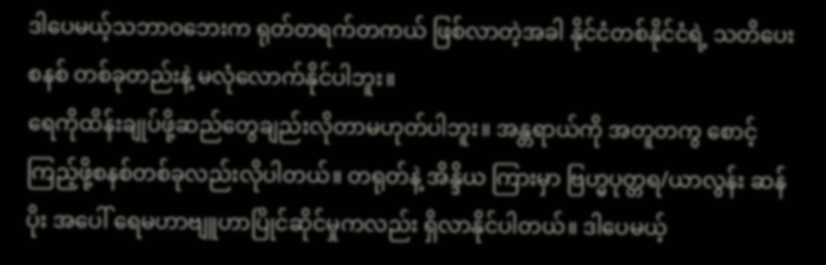ဒါပေမယ့်သဘာဝဘေးက ရုတ်တရက်တကယ် ဖြစ်လာတဲ့အခါ နိုင်ငံတစ်နိုင်ငံရဲ့ သတိပေးစနစ် တစ်ခုတည်းနဲ့ မလုံလောက်နိုင်ပါဘူး။
ရေကိုထိန်းချုပ်ဖို့ဆည်တွေချည်းလိုတာမဟုတ်ပါဘူး။ အန္တရာယ်ကို အတူတကွ စောင့်ကြည့်ဖို့စနစ်တစ်ခုလည်းလိုပါတယ်။ တရုတ်နဲ့ အိန္ဒိယ ကြားမှာ ဗြဟ္မပုတ္တရ/ယာလွန်း ဆန်ပိုး အပေါ် ရေမဟာဗျူဟာပြိုင်ဆိုင်မှုကလည်း ရှိလာနိုင်ပါတယ်။ ဒါပေမယ့်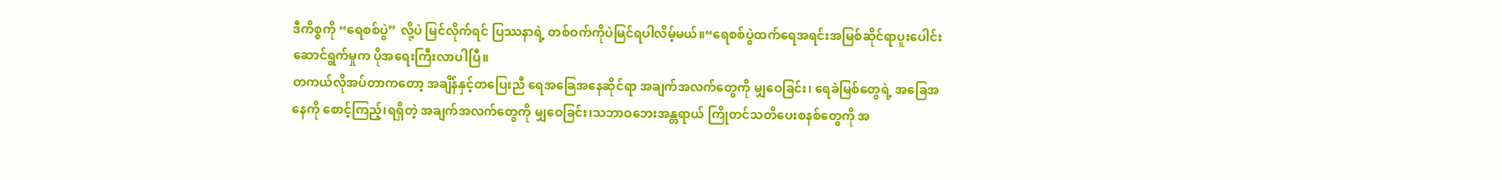ဒီကိစ္စကို “ရေစစ်ပွဲ” လို့ပဲ မြင်လိုက်ရင် ပြဿနာရဲ့ တစ်ဝက်ကိုပဲမြင်ရပါလိမ့်မယ်။“ရေစစ်ပွဲထက်ရေအရင်းအမြစ်ဆိုင်ရာပူးပေါင်းဆောင်ရွက်မှုက ပိုအရေးကြီးလာပါပြီ။
တကယ်လိုအပ်တာကတော့ အချိန်နှင့်တပြေးညီ ရေအခြေအနေဆိုင်ရာ အချက်အလက်တွေကို မျှဝေခြင်း၊ ရေခဲမြစ်တွေရဲ့ အခြေအနေကို စောင့်ကြည့်၊ရရှိတဲ့ အချက်အလက်တွေကို မျှဝေခြင်း၊သဘာဝဘေးအန္တရာယ် ကြိုတင်သတိပေးစနစ်တွေကို အ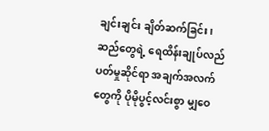ချင်းချင်း ချိတ်ဆက်ခြင်း၊ ဆည်တွေရဲ့ ရေထိန်းချုပ်လည်ပတ်မှုဆိုင်ရာ အချက်အလက်တွေကို ပိုမိုပွင့်လင်းစွာ မျှဝေ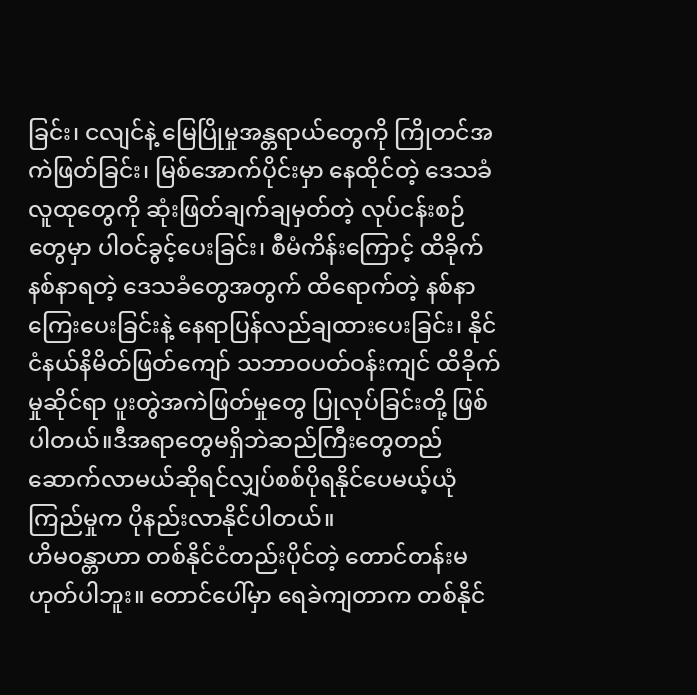ခြင်း၊ ငလျင်နဲ့ မြေပြိုမှုအန္တရာယ်တွေကို ကြိုတင်အကဲဖြတ်ခြင်း၊ မြစ်အောက်ပိုင်းမှာ နေထိုင်တဲ့ ဒေသခံလူထုတွေကို ဆုံးဖြတ်ချက်ချမှတ်တဲ့ လုပ်ငန်းစဉ်တွေမှာ ပါဝင်ခွင့်ပေးခြင်း၊ စီမံကိန်းကြောင့် ထိခိုက်နစ်နာရတဲ့ ဒေသခံတွေအတွက် ထိရောက်တဲ့ နစ်နာကြေးပေးခြင်းနဲ့ နေရာပြန်လည်ချထားပေးခြင်း၊ နိုင်ငံနယ်နိမိတ်ဖြတ်ကျော် သဘာဝပတ်ဝန်းကျင် ထိခိုက်မှုဆိုင်ရာ ပူးတွဲအကဲဖြတ်မှုတွေ ပြုလုပ်ခြင်းတို့ ဖြစ်ပါတယ်။ဒီအရာတွေမရှိဘဲဆည်ကြီးတွေတည်ဆောက်လာမယ်ဆိုရင်လျှပ်စစ်ပိုရနိုင်ပေမယ့်ယုံကြည်မှုက ပိုနည်းလာနိုင်ပါတယ်။
ဟိမဝန္တာဟာ တစ်နိုင်ငံတည်းပိုင်တဲ့ တောင်တန်းမဟုတ်ပါဘူး။ တောင်ပေါ်မှာ ရေခဲကျတာက တစ်နိုင်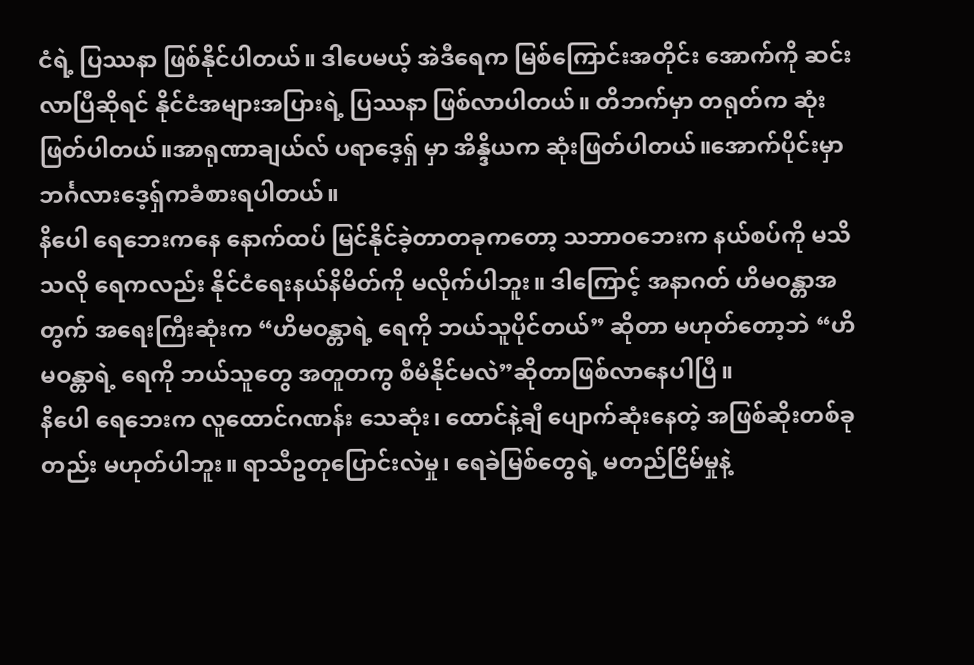ငံရဲ့ ပြဿနာ ဖြစ်နိုင်ပါတယ်။ ဒါပေမယ့် အဲဒီရေက မြစ်ကြောင်းအတိုင်း အောက်ကို ဆင်းလာပြီဆိုရင် နိုင်ငံအများအပြားရဲ့ ပြဿနာ ဖြစ်လာပါတယ်။ တိဘက်မှာ တရုတ်က ဆုံးဖြတ်ပါတယ်။အာရုဏာချယ်လ် ပရာဒေ့ရှ် မှာ အိန္ဒိယက ဆုံးဖြတ်ပါတယ်။အောက်ပိုင်းမှာဘင်္ဂလားဒေ့ရှ်ကခံစားရပါတယ်။
နိပေါ ရေဘေးကနေ နောက်ထပ် မြင်နိုင်ခဲ့တာတခုကတော့ သဘာဝဘေးက နယ်စပ်ကို မသိသလို ရေကလည်း နိုင်ငံရေးနယ်နိမိတ်ကို မလိုက်ပါဘူး။ ဒါကြောင့် အနာဂတ် ဟိမဝန္တာအတွက် အရေးကြီးဆုံးက “ဟိမဝန္တာရဲ့ ရေကို ဘယ်သူပိုင်တယ်” ဆိုတာ မဟုတ်တော့ဘဲ “ဟိမဝန္တာရဲ့ ရေကို ဘယ်သူတွေ အတူတကွ စီမံနိုင်မလဲ”ဆိုတာဖြစ်လာနေပါပြီ။
နိပေါ ရေဘေးက လူထောင်ဂဏန်း သေဆုံး၊ ထောင်နဲ့ချီ ပျောက်ဆုံးနေတဲ့ အဖြစ်ဆိုးတစ်ခုတည်း မဟုတ်ပါဘူး။ ရာသီဥတုပြောင်းလဲမှု၊ ရေခဲမြစ်တွေရဲ့ မတည်ငြိမ်မှုနဲ့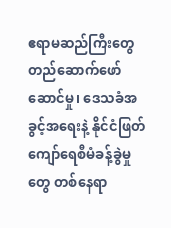ဧရာမဆည်ကြီးတွေ တည်ဆောက်ဖော်ဆောင်မှု၊ ဒေသခံအခွင့်အရေးနဲ့ နိုင်ငံဖြတ်ကျော်ရေစီမံခန့်ခွဲမှုတွေ တစ်နေရာ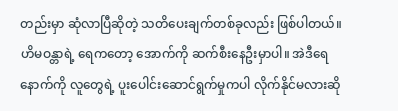တည်းမှာ ဆုံလာပြီဆိုတဲ့ သတိပေးချက်တစ်ခုလည်း ဖြစ်ပါတယ်။ ဟိမဝန္တာရဲ့ ရေကတော့ အောက်ကို ဆက်စီးနေဦးမှာပါ။ အဲဒီရေနောက်ကို လူတွေရဲ့ ပူးပေါင်းဆောင်ရွက်မှုကပါ လိုက်နိုင်မလားဆို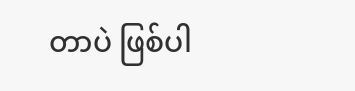တာပဲ ဖြစ်ပါ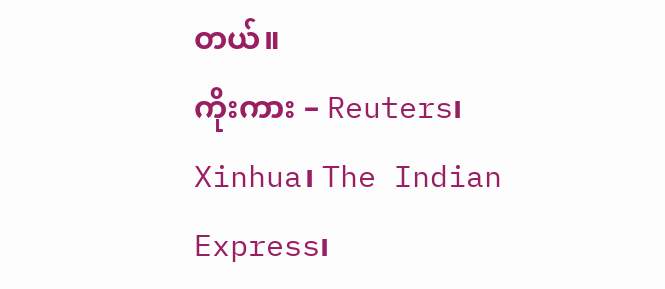တယ်။
ကိုးကား – Reuters၊ Xinhua၊ The Indian Express၊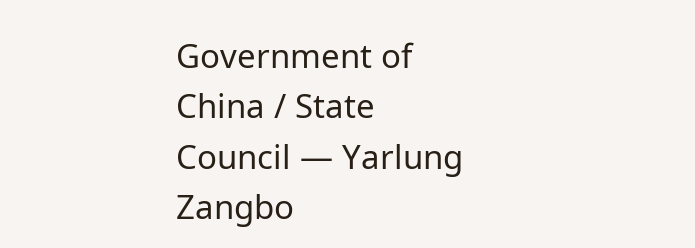Government of China / State Council — Yarlung Zangbo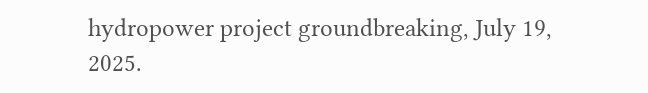hydropower project groundbreaking, July 19, 2025.